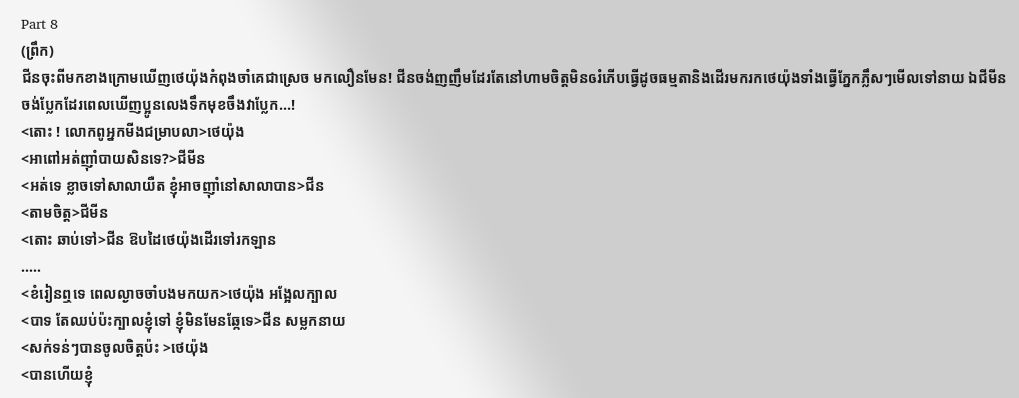Part 8
(ព្រឹក)
ជីនចុះពីមកខាងក្រោមឃើញថេយ៉ុងកំពុងចាំគេជាស្រេច មកលឿនមែន! ជីនចង់ញញឹមដែរតែនៅហាមចិត្តមិនឲរំភើបធ្វើដូចធម្មតានិងដើរមករកថេយ៉ុងទាំងធ្វើភ្នែកភ្លឹសៗមើលទៅនាយ ឯជីមីនចង់ប្លែកដែរពេលឃើញប្អូនលេងទឹកមុខចឹងវាប្លែក...!
<តោះ ! លោកពូអ្នកមីងជម្រាបលា>ថេយ៉ុង
<អាពៅអត់ញុាំបាយសិនទេ?>ជីមីន
<អត់ទេ ខ្លាចទៅសាលាយឺត ខ្ញុំអាចញុាំនៅសាលាបាន>ជីន
<តាមចិត្ត>ជីមីន
<តោះ ឆាប់ទៅ>ជីន ឱបដៃថេយ៉ុងដើរទៅរកឡាន
.....
<ខំរៀនឮទេ ពេលល្ងាចចាំបងមកយក>ថេយ៉ុង អង្អែលក្បាល
<បាទ តែឈប់ប៉ះក្បាលខ្ញុំទៅ ខ្ញុំមិនមែនឆ្កែទេ>ជីន សម្លកនាយ
<សក់ទន់ៗបានចូលចិត្តប៉ះ >ថេយ៉ុង
<បានហើយខ្ញុំ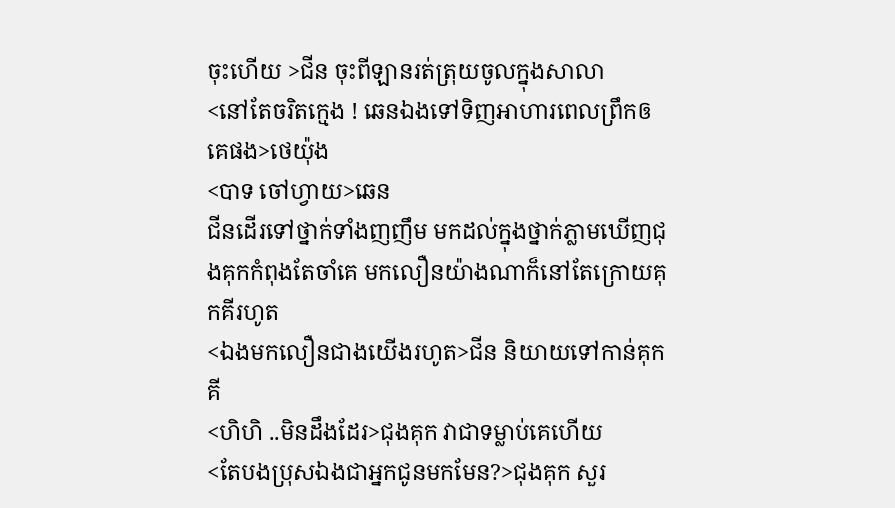ចុះហើយ >ជីន ចុះពីឡានរត់ត្រុយចូលក្នុងសាលា
<នៅតែចរិតក្មេង ! ឆេនឯងទៅទិញអាហារពេលព្រឹកឲគេផង>ថេយ៉ុង
<បាទ ចៅហ្វាយ>ឆេន
ជីនដើរទៅថ្នាក់ទាំងញញឹម មកដល់ក្នុងថ្នាក់ភ្លាមឃើញជុងគុកកំពុងតែចាំគេ មកលឿនយ៉ាងណាក៏នៅតែក្រោយគុកគីរហូត
<ឯងមកលឿនជាងយើងរហូត>ជីន និយាយទៅកាន់គុកគី
<ហិហិ ..មិនដឹងដែរ>ជុងគុក វាជាទម្លាប់គេហើយ
<តែបងប្រុសឯងជាអ្នកជូនមកមែន?>ជុងគុក សួរ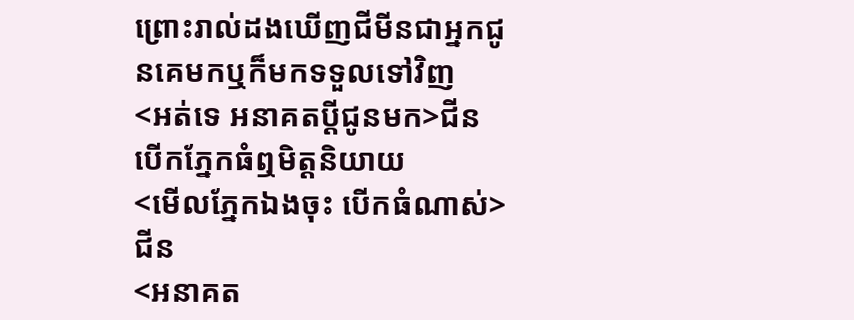ព្រោះរាល់ដងឃើញជីមីនជាអ្នកជូនគេមកឬក៏មកទទួលទៅវិញ
<អត់ទេ អនាគតប្ដីជូនមក>ជីន បើកភ្នែកធំឮមិត្តនិយាយ
<មើលភ្នែកឯងចុះ បើកធំណាស់>ជីន
<អនាគត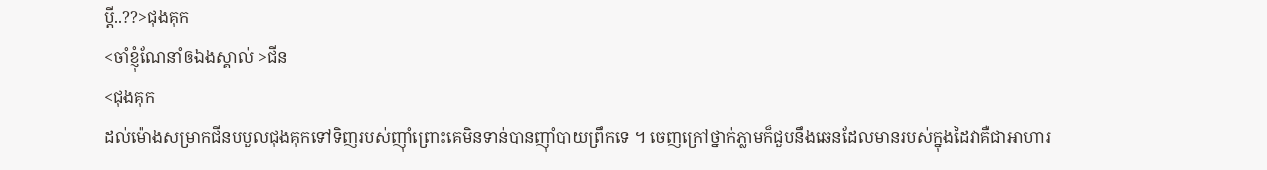ប្ដី..??>ជុងគុក
<ចាំខ្ញុំណែនាំឲឯងស្គាល់ >ជីន
<ជុងគុក
ដល់ម៉ោងសម្រាកជីនបបួលជុងគុកទៅទិញរបស់ញុាំព្រោះគេមិនទាន់បានញុាំបាយព្រឹកទេ ។ ចេញក្រៅថ្នាក់ភ្លាមក៏ជួបនឹងឆេនដែលមានរបស់ក្នុងដៃវាគឺជាអាហារ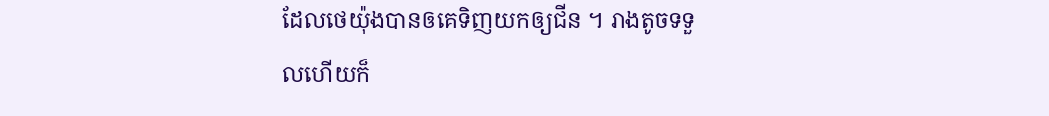ដែលថេយ៉ុងបានឲគេទិញយកឲ្យជីន ។ រាងតូចទទួលហើយក៏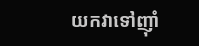យកវាទៅញុាំ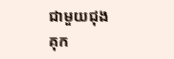ជាមួយជុងគុក